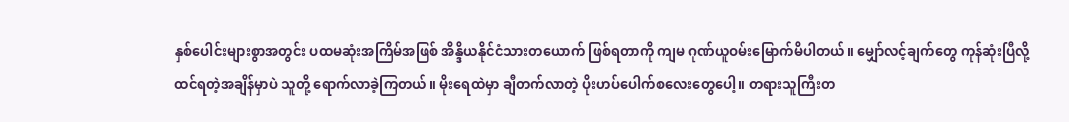နှစ်ပေါင်းများစွာအတွင်း ပထမဆုံးအကြိမ်အဖြစ် အိန္ဒိယနိုင်ငံသားတယောက် ဖြစ်ရတာကို ကျမ ဂုဏ်ယူဝမ်းမြောက်မိပါတယ်။ မျှော်လင့်ချက်တွေ ကုန်ဆုံးပြီလို့ ထင်ရတဲ့အချိန်မှာပဲ သူတို့ ရောက်လာခဲ့ကြတယ်။ မိုးရေထဲမှာ ချီတက်လာတဲ့ ပိုးဟပ်ပေါက်စလေးတွေပေါ့။ တရားသူကြီးတ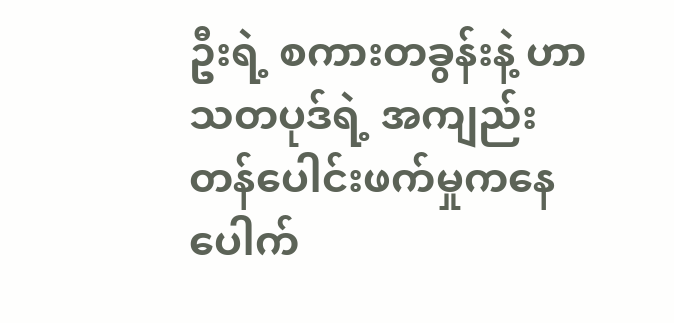ဦးရဲ့ စကားတခွန်းနဲ့ ဟာသတပုဒ်ရဲ့ အကျည်းတန်ပေါင်းဖက်မှုကနေ ပေါက်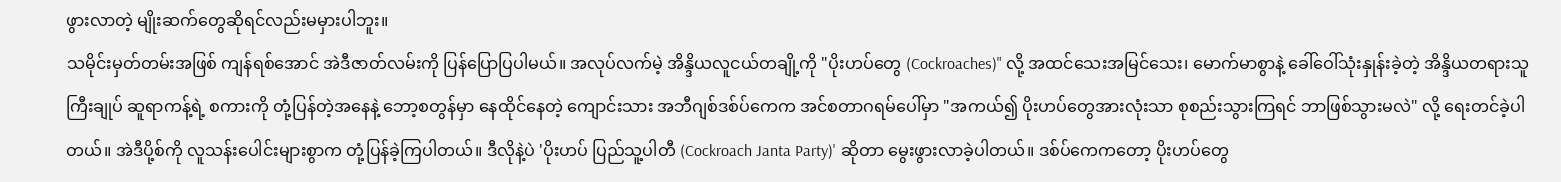ဖွားလာတဲ့ မျိုးဆက်တွေဆိုရင်လည်းမမှားပါဘူး။
သမိုင်းမှတ်တမ်းအဖြစ် ကျန်ရစ်အောင် အဲဒီဇာတ်လမ်းကို ပြန်ပြောပြပါမယ်။ အလုပ်လက်မဲ့ အိန္ဒိယလူငယ်တချို့ကို "ပိုးဟပ်တွေ (Cockroaches)" လို့ အထင်သေးအမြင်သေး၊ မောက်မာစွာနဲ့ ခေါ်ဝေါ်သုံးနှုန်းခဲ့တဲ့ အိန္ဒိယတရားသူကြီးချုပ် ဆူရာကန့်ရဲ့ စကားကို တုံ့ပြန်တဲ့အနေနဲ့ ဘော့စတွန်မှာ နေထိုင်နေတဲ့ ကျောင်းသား အဘီဂျစ်ဒစ်ပ်ကေက အင်စတာဂရမ်ပေါ်မှာ "အကယ်၍ ပိုးဟပ်တွေအားလုံးသာ စုစည်းသွားကြရင် ဘာဖြစ်သွားမလဲ" လို့ ရေးတင်ခဲ့ပါတယ်။ အဲဒီပို့စ်ကို လူသန်းပေါင်းများစွာက တုံ့ပြန်ခဲ့ကြပါတယ်။ ဒီလိုနဲ့ပဲ 'ပိုးဟပ် ပြည်သူ့ပါတီ (Cockroach Janta Party)' ဆိုတာ မွေးဖွားလာခဲ့ပါတယ်။ ဒစ်ပ်ကေကတော့ ပိုးဟပ်တွေ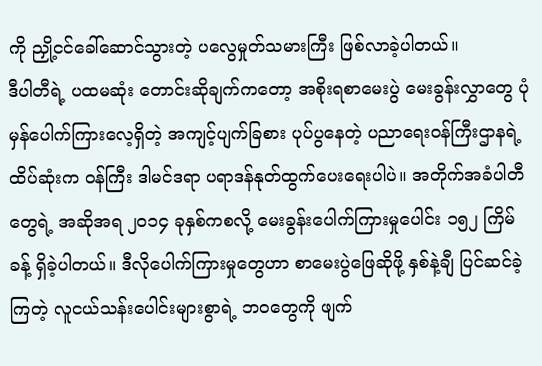ကို ညှို့ငင်ခေါ်ဆောင်သွားတဲ့ ပလွေမှုတ်သမားကြီး ဖြစ်လာခဲ့ပါတယ်။
ဒီပါတီရဲ့ ပထမဆုံး တောင်းဆိုချက်ကတော့ အစိုးရစာမေးပွဲ မေးခွန်းလွှာတွေ ပုံမှန်ပေါက်ကြားလေ့ရှိတဲ့ အကျင့်ပျက်ခြစား ပုပ်ပွနေတဲ့ ပညာရေးဝန်ကြီးဌာနရဲ့ ထိပ်ဆုံးက ဝန်ကြီး ဒါမင်ဒရာ ပရာဒန်နုတ်ထွက်ပေးရေးပါပဲ။ အတိုက်အခံပါတီတွေရဲ့ အဆိုအရ ၂၀၁၄ ခုနှစ်ကစလို့ မေးခွန်းပေါက်ကြားမှုပေါင်း ၁၅၂ ကြိမ်ခန့် ရှိခဲ့ပါတယ်။ ဒီလိုပေါက်ကြားမှုတွေဟာ စာမေးပွဲဖြေဆိုဖို့ နှစ်နဲ့ချီ ပြင်ဆင်ခဲ့ကြတဲ့ လူငယ်သန်းပေါင်းများစွာရဲ့ ဘဝတွေကို ဖျက်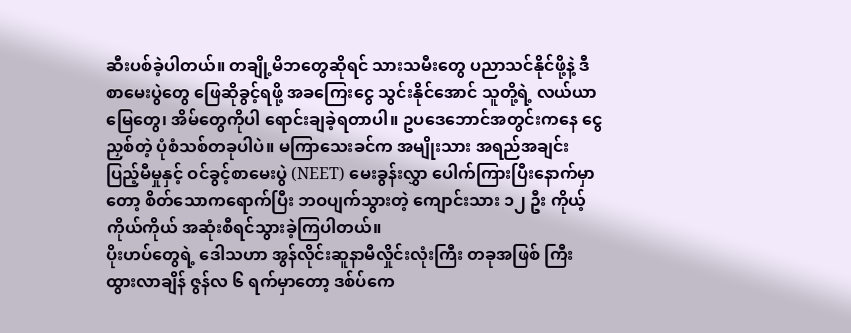ဆီးပစ်ခဲ့ပါတယ်။ တချို့မိဘတွေဆိုရင် သားသမီးတွေ ပညာသင်နိုင်ဖို့နဲ့ ဒီစာမေးပွဲတွေ ဖြေဆိုခွင့်ရဖို့ အခကြေးငွေ သွင်းနိုင်အောင် သူတို့ရဲ့ လယ်ယာမြေတွေ၊ အိမ်တွေကိုပါ ရောင်းချခဲ့ရတာပါ။ ဥပဒေဘောင်အတွင်းကနေ ငွေညှစ်တဲ့ ပုံစံသစ်တခုပါပဲ။ မကြာသေးခင်က အမျိုးသား အရည်အချင်းပြည့်မီမှုနှင့် ဝင်ခွင့်စာမေးပွဲ (NEET) မေးခွန်းလွှာ ပေါက်ကြားပြီးနောက်မှာတော့ စိတ်သောကရောက်ပြီး ဘဝပျက်သွားတဲ့ ကျောင်းသား ၁၂ ဦး ကိုယ့်ကိုယ်ကိုယ် အဆုံးစီရင်သွားခဲ့ကြပါတယ်။
ပိုးဟပ်တွေရဲ့ ဒေါသဟာ အွန်လိုင်းဆူနာမီလှိုင်းလုံးကြီး တခုအဖြစ် ကြီးထွားလာချိန် ဇွန်လ ၆ ရက်မှာတော့ ဒစ်ပ်ကေ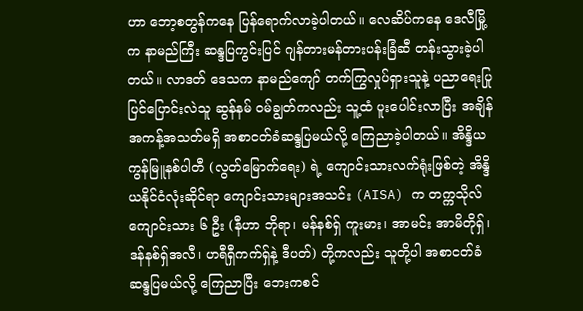ဟာ ဘော့စတွန်ကနေ ပြန်ရောက်လာခဲ့ပါတယ်။ လေဆိပ်ကနေ ဒေလီမြို့က နာမည်ကြီး ဆန္ဒပြကွင်းပြင် ဂျန်တားမန်တားပန်းခြံဆီ တန်းသွားခဲ့ပါတယ်။ လာဒတ် ဒေသက နာမည်ကျော် တက်ကြွလှုပ်ရှားသူနဲ့ ပညာရေးပြုပြင်ပြောင်းလဲသူ ဆွန်နမ် ဝမ်ချွတ်ကလည်း သူ့ထံ ပူးပေါင်းလာပြီး အချိန်အကန့်အသတ်မရှိ အစာငတ်ခံဆန္ဒပြမယ်လို့ ကြေညာခဲ့ပါတယ်။ အိန္ဒိယကွန်မြူနစ်ပါတီ (လွတ်မြောက်ရေး) ရဲ့ ကျောင်းသားလက်ရုံးဖြစ်တဲ့ အိန္ဒိယနိုင်ငံလုံးဆိုင်ရာ ကျောင်းသားများအသင်း (AISA) က တက္ကသိုလ်ကျောင်းသား ၆ ဦး (နီဟာ ဘိုရာ၊ မန်နစ်ရှ် ကူးမား၊ အာမင်း အာမိတိုရှ်၊ ဒန်နစ်ရှ်အလီ၊ ဟရီရှီကက်ရှ်နဲ့ ဒီပတ်) တို့ကလည်း သူတို့ပါ အစာငတ်ခံဆန္ဒပြမယ်လို့ ကြေညာပြီး ဘေးကစင်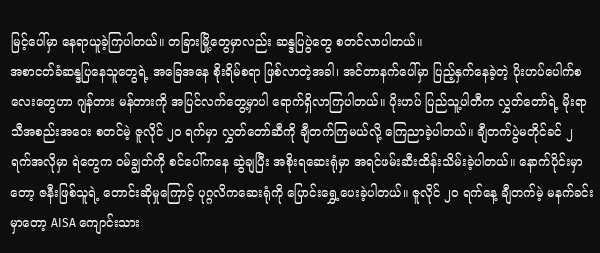မြင့်ပေါ်မှာ နေရာယူခဲ့ကြပါတယ်။ တခြားမြို့တွေမှာလည်း ဆန္ဒပြပွဲတွေ စတင်လာပါတယ်။
အစာငတ်ခံဆန္ဒပြနေသူတွေရဲ့ အခြေအနေ စိုးရိမ်စရာ ဖြစ်လာတဲ့အခါ၊ အင်တာနက်ပေါ်မှာ ပြည့်နှက်နေခဲ့တဲ့ ပိုးဟပ်ပေါက်စလေးတွေဟာ ဂျန်တား မန်တားကို အပြင်လက်တွေ့မှာပါ ရောက်ရှိလာကြပါတယ်။ ပိုးဟပ် ပြည်သူ့ပါတီက လွှတ်တော်ရဲ့ မိုးရာသီအစည်းအဝေး စတင်မဲ့ ဇူလိုင် ၂၀ ရက်မှာ လွှတ်တော်ဆီကို ချီတက်ကြမယ်လို့ ကြေညာခဲ့ပါတယ်။ ချီတက်ပွဲမတိုင်ခင် ၂ ရက်အလိုမှာ ရဲတွေက ဝမ်ချွတ်ကို စင်ပေါ်ကနေ ဆွဲချပြီး အစိုးရဆေးရုံမှာ အရင်ဖမ်းဆီးထိန်းသိမ်းခဲ့ပါတယ်။ နောက်ပိုင်းမှာတော့ ဇနီးဖြစ်သူရဲ့ တောင်းဆိုမှုကြောင့် ပုဂ္ဂလိကဆေးရုံကို ပြောင်းရွှေ့ပေးခဲ့ပါတယ်။ ဇူလိုင် ၂၀ ရက်နေ့ ချီတက်မဲ့ မနက်ခင်းမှာတော့ AISA ကျောင်းသား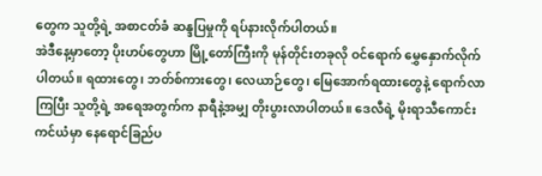တွေက သူတို့ရဲ့ အစာငတ်ခံ ဆန္ဒပြမှုကို ရပ်နားလိုက်ပါတယ်။
အဲဒီနေ့မှာတော့ ပိုးဟပ်တွေဟာ မြို့တော်ကြီးကို မုန်တိုင်းတခုလို ဝင်ရောက် မွှေနှောက်လိုက်ပါတယ်။ ရထားတွေ၊ ဘတ်စ်ကားတွေ၊ လေယာဉ်တွေ၊ မြေအောက်ရထားတွေနဲ့ ရောက်လာကြပြီး သူတို့ရဲ့ အရေအတွက်က နာရီနဲ့အမျှ တိုးပွားလာပါတယ်။ ဒေလီရဲ့ မိုးရာသီကောင်းကင်ယံမှာ နေရောင်ခြည်ပ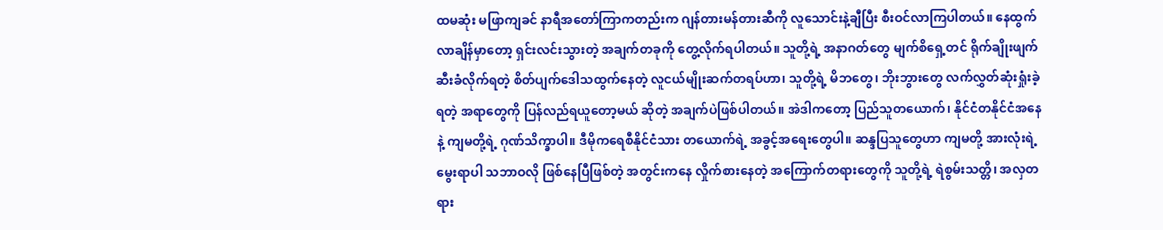ထမဆုံး မဖြာကျခင် နာရီအတော်ကြာကတည်းက ဂျန်တားမန်တားဆီကို လူသောင်းနဲ့ချီပြီး စီးဝင်လာကြပါတယ်။ နေထွက်လာချိန်မှာတော့ ရှင်းလင်းသွားတဲ့ အချက်တခုကို တွေ့လိုက်ရပါတယ်။ သူတို့ရဲ့ အနာဂတ်တွေ မျက်စိရှေ့တင် ရိုက်ချိုးဖျက်ဆီးခံလိုက်ရတဲ့ စိတ်ပျက်ဒေါသထွက်နေတဲ့ လူငယ်မျိုးဆက်တရပ်ဟာ၊ သူတို့ရဲ့ မိဘတွေ၊ ဘိုးဘွားတွေ လက်လွှတ်ဆုံးရှုံးခဲ့ရတဲ့ အရာတွေကို ပြန်လည်ရယူတော့မယ် ဆိုတဲ့ အချက်ပဲဖြစ်ပါတယ်။ အဲဒါကတော့ ပြည်သူတယောက်၊ နိုင်ငံတနိုင်ငံအနေနဲ့ ကျမတို့ရဲ့ ဂုဏ်သိက္ခာပါ။ ဒီမိုကရေစီနိုင်ငံသား တယောက်ရဲ့ အခွင့်အရေးတွေပါ။ ဆန္ဒပြသူတွေဟာ ကျမတို့ အားလုံးရဲ့ မွေးရာပါ သဘာဝလို ဖြစ်နေပြီဖြစ်တဲ့ အတွင်းကနေ လှိုက်စားနေတဲ့ အကြောက်တရားတွေကို သူတို့ရဲ့ ရဲစွမ်းသတ္တိ၊ အလှတရား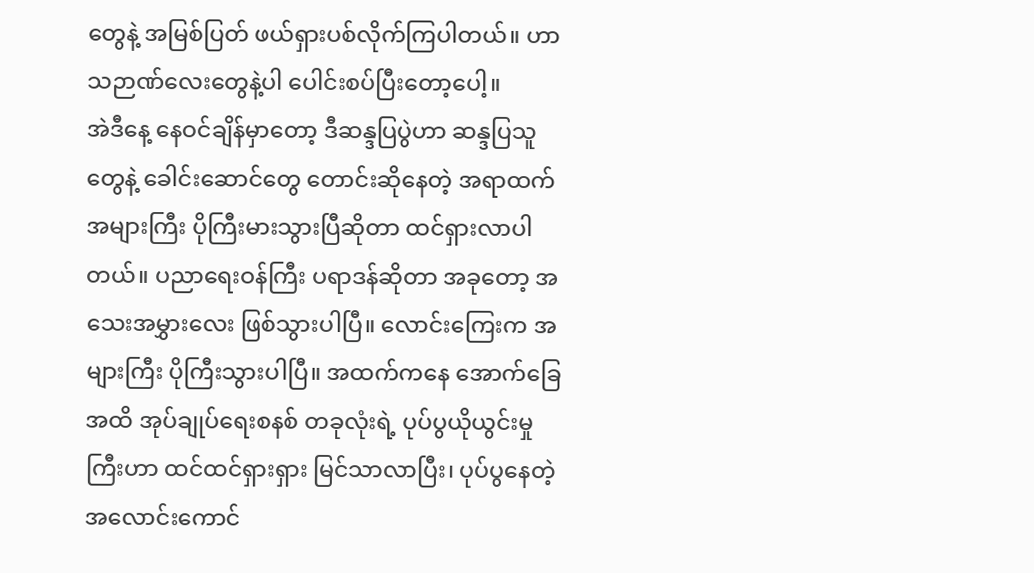တွေနဲ့ အမြစ်ပြတ် ဖယ်ရှားပစ်လိုက်ကြပါတယ်။ ဟာသဉာဏ်လေးတွေနဲ့ပါ ပေါင်းစပ်ပြီးတော့ပေါ့။
အဲဒီနေ့ နေဝင်ချိန်မှာတော့ ဒီဆန္ဒပြပွဲဟာ ဆန္ဒပြသူတွေနဲ့ ခေါင်းဆောင်တွေ တောင်းဆိုနေတဲ့ အရာထက် အများကြီး ပိုကြီးမားသွားပြီဆိုတာ ထင်ရှားလာပါတယ်။ ပညာရေးဝန်ကြီး ပရာဒန်ဆိုတာ အခုတော့ အသေးအမွှားလေး ဖြစ်သွားပါပြီ။ လောင်းကြေးက အများကြီး ပိုကြီးသွားပါပြီ။ အထက်ကနေ အောက်ခြေအထိ အုပ်ချုပ်ရေးစနစ် တခုလုံးရဲ့ ပုပ်ပွယိုယွင်းမှုကြီးဟာ ထင်ထင်ရှားရှား မြင်သာလာပြီး၊ ပုပ်ပွနေတဲ့ အလောင်းကောင်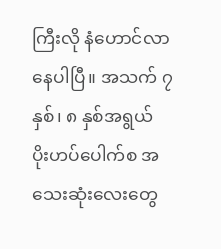ကြီးလို နံဟောင်လာနေပါပြီ။ အသက် ၇ နှစ်၊ ၈ နှစ်အရွယ် ပိုးဟပ်ပေါက်စ အသေးဆုံးလေးတွေ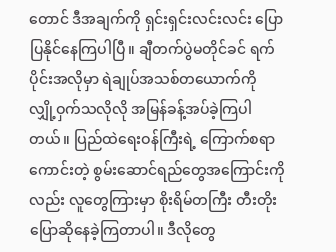တောင် ဒီအချက်ကို ရှင်းရှင်းလင်းလင်း ပြောပြနိုင်နေကြပါပြီ။ ချီတက်ပွဲမတိုင်ခင် ရက်ပိုင်းအလိုမှာ ရဲချုပ်အသစ်တယောက်ကို လျှို့ဝှက်သလိုလို အမြန်ခန့်အပ်ခဲ့ကြပါတယ်။ ပြည်ထဲရေးဝန်ကြီးရဲ့ ကြောက်စရာကောင်းတဲ့ စွမ်းဆောင်ရည်တွေအကြောင်းကိုလည်း လူတွေကြားမှာ စိုးရိမ်တကြီး တီးတိုးပြောဆိုနေခဲ့ကြတာပါ။ ဒီလိုတွေ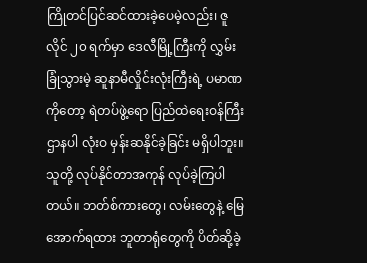ကြိုတင်ပြင်ဆင်ထားခဲ့ပေမဲ့လည်း၊ ဇူလိုင် ၂၀ ရက်မှာ ဒေလီမြို့ကြီးကို လွှမ်းခြုံသွားမဲ့ ဆူနာမီလှိုင်းလုံးကြီးရဲ့ ပမာဏကိုတော့ ရဲတပ်ဖွဲ့ရော ပြည်ထဲရေးဝန်ကြီးဌာနပါ လုံးဝ မှန်းဆနိုင်ခဲ့ခြင်း မရှိပါဘူး။ သူတို့ လုပ်နိုင်တာအကုန် လုပ်ခဲ့ကြပါတယ်။ ဘတ်စ်ကားတွေ၊ လမ်းတွေနဲ့ မြေအောက်ရထား ဘူတာရုံတွေကို ပိတ်ဆို့ခဲ့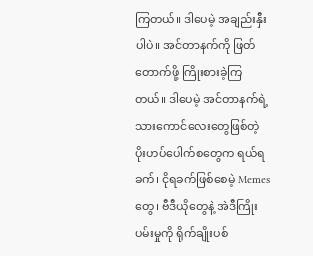ကြတယ်။ ဒါပေမဲ့ အချည်းနှီးပါပဲ။ အင်တာနက်ကို ဖြတ်တောက်ဖို့ ကြိုးစားခဲ့ကြတယ်။ ဒါပေမဲ့ အင်တာနက်ရဲ့ သားကောင်လေးတွေဖြစ်တဲ့ ပိုးဟပ်ပေါက်စတွေက ရယ်ရခက်၊ ငိုရခက်ဖြစ်စေမဲ့ Memes တွေ၊ ဗီဒီယိုတွေနဲ့ အဲဒီကြိုးပမ်းမှုကို ရိုက်ချိုးပစ်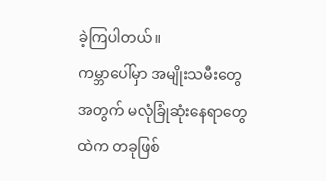ခဲ့ကြပါတယ်။
ကမ္ဘာပေါ်မှာ အမျိုးသမီးတွေအတွက် မလုံခြုံဆုံးနေရာတွေထဲက တခုဖြစ်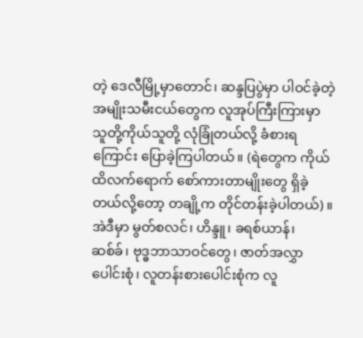တဲ့ ဒေလီမြို့မှာတောင်၊ ဆန္ဒပြပွဲမှာ ပါဝင်ခဲ့တဲ့ အမျိုးသမီးငယ်တွေက လူအုပ်ကြီးကြားမှာ သူတို့ကိုယ်သူတို့ လုံခြုံတယ်လို့ ခံစားရကြောင်း ပြောခဲ့ကြပါတယ်။ (ရဲတွေက ကိုယ်ထိလက်ရောက် စော်ကားတာမျိုးတွေ ရှိခဲ့တယ်လို့တော့ တချို့က တိုင်တန်းခဲ့ပါတယ်)။ အဲဒီမှာ မွတ်စလင်၊ ဟိန္ဒူ၊ ခရစ်ယာန်၊ ဆစ်ခ်၊ ဗုဒ္ဓဘာသာဝင်တွေ၊ ဇာတ်အလွှာပေါင်းစုံ၊ လူတန်းစားပေါင်းစုံက လူ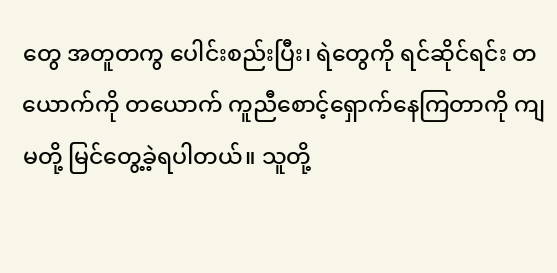တွေ အတူတကွ ပေါင်းစည်းပြီး၊ ရဲတွေကို ရင်ဆိုင်ရင်း တယောက်ကို တယောက် ကူညီစောင့်ရှောက်နေကြတာကို ကျမတို့ မြင်တွေ့ခဲ့ရပါတယ်။ သူတို့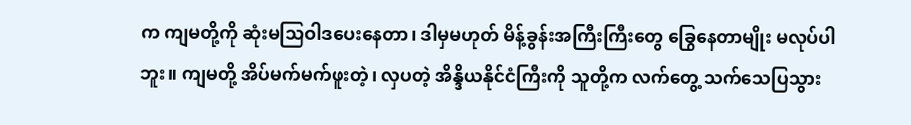က ကျမတို့ကို ဆုံးမသြဝါဒပေးနေတာ၊ ဒါမှမဟုတ် မိန့်ခွန်းအကြီးကြီးတွေ ခြွေနေတာမျိုး မလုပ်ပါဘူး။ ကျမတို့ အိပ်မက်မက်ဖူးတဲ့၊ လှပတဲ့ အိန္ဒိယနိုင်ငံကြီးကို သူတို့က လက်တွေ့ သက်သေပြသွား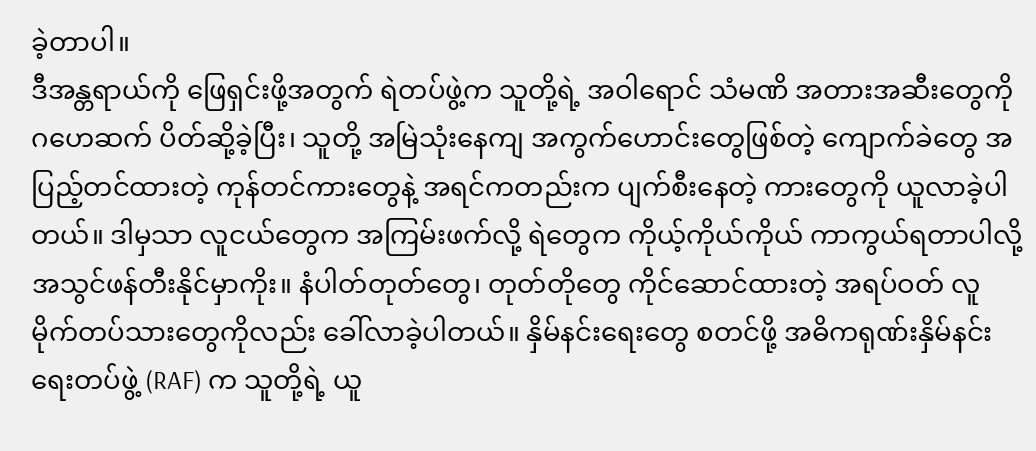ခဲ့တာပါ။
ဒီအန္တရာယ်ကို ဖြေရှင်းဖို့အတွက် ရဲတပ်ဖွဲ့က သူတို့ရဲ့ အဝါရောင် သံမဏိ အတားအဆီးတွေကို ဂဟေဆက် ပိတ်ဆို့ခဲ့ပြီး၊ သူတို့ အမြဲသုံးနေကျ အကွက်ဟောင်းတွေဖြစ်တဲ့ ကျောက်ခဲတွေ အပြည့်တင်ထားတဲ့ ကုန်တင်ကားတွေနဲ့ အရင်ကတည်းက ပျက်စီးနေတဲ့ ကားတွေကို ယူလာခဲ့ပါတယ်။ ဒါမှသာ လူငယ်တွေက အကြမ်းဖက်လို့ ရဲတွေက ကိုယ့်ကိုယ်ကိုယ် ကာကွယ်ရတာပါလို့ အသွင်ဖန်တီးနိုင်မှာကိုး။ နံပါတ်တုတ်တွေ၊ တုတ်တိုတွေ ကိုင်ဆောင်ထားတဲ့ အရပ်ဝတ် လူမိုက်တပ်သားတွေကိုလည်း ခေါ်လာခဲ့ပါတယ်။ နှိမ်နင်းရေးတွေ စတင်ဖို့ အဓိကရုဏ်းနှိမ်နင်းရေးတပ်ဖွဲ့ (RAF) က သူတို့ရဲ့ ယူ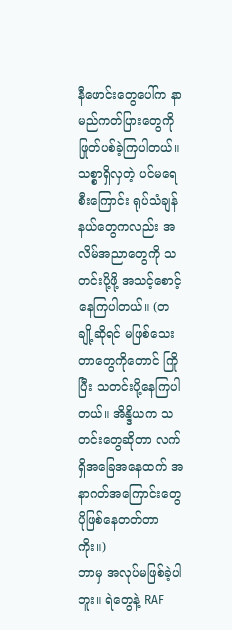နီဖောင်းတွေပေါ်က နာမည်ကတ်ပြားတွေကို ဖြုတ်ပစ်ခဲ့ကြပါတယ်။ သစ္စာရှိလှတဲ့ ပင်မရေစီးကြောင်း ရုပ်သံချန်နယ်တွေကလည်း အလိမ်အညာတွေကို သတင်းပို့ဖို့ အသင့်စောင့်နေကြပါတယ်။ (တချို့ဆိုရင် မဖြစ်သေးတာတွေကိုတောင် ကြိုပြီး သတင်းပို့နေကြပါတယ်။ အိန္ဒိယက သတင်းတွေဆိုတာ လက်ရှိအခြေအနေထက် အနာဂတ်အကြောင်းတွေ ပိုဖြစ်နေတတ်တာကိုး။)
ဘာမှ အလုပ်မဖြစ်ခဲ့ပါဘူး။ ရဲတွေနဲ့ RAF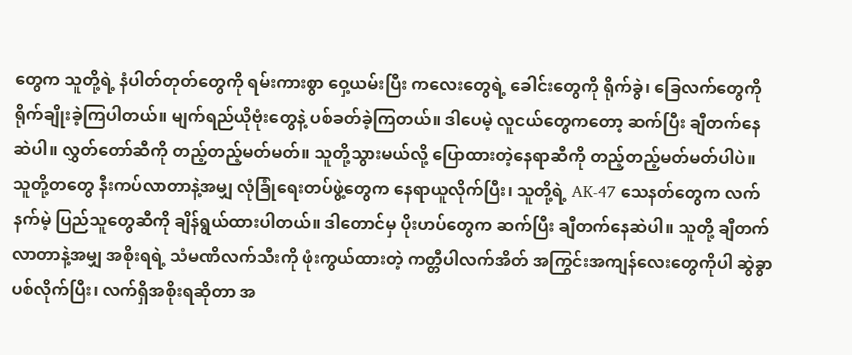တွေက သူတို့ရဲ့ နံပါတ်တုတ်တွေကို ရမ်းကားစွာ ဝှေ့ယမ်းပြီး ကလေးတွေရဲ့ ခေါင်းတွေကို ရိုက်ခွဲ၊ ခြေလက်တွေကို ရိုက်ချိုးခဲ့ကြပါတယ်။ မျက်ရည်ယိုဗုံးတွေနဲ့ ပစ်ခတ်ခဲ့ကြတယ်။ ဒါပေမဲ့ လူငယ်တွေကတော့ ဆက်ပြီး ချီတက်နေဆဲပါ။ လွှတ်တော်ဆီကို တည့်တည့်မတ်မတ်။ သူတို့သွားမယ်လို့ ပြောထားတဲ့နေရာဆီကို တည့်တည့်မတ်မတ်ပါပဲ။ သူတို့တတွေ နီးကပ်လာတာနဲ့အမျှ လုံခြုံရေးတပ်ဖွဲ့တွေက နေရာယူလိုက်ပြီး၊ သူတို့ရဲ့ AK-47 သေနတ်တွေက လက်နက်မဲ့ ပြည်သူတွေဆီကို ချိန်ရွယ်ထားပါတယ်။ ဒါတောင်မှ ပိုးဟပ်တွေက ဆက်ပြီး ချီတက်နေဆဲပါ။ သူတို့ ချီတက်လာတာနဲ့အမျှ အစိုးရရဲ့ သံမဏိလက်သီးကို ဖုံးကွယ်ထားတဲ့ ကတ္တီပါလက်အိတ် အကြွင်းအကျန်လေးတွေကိုပါ ဆွဲခွာပစ်လိုက်ပြီး၊ လက်ရှိအစိုးရဆိုတာ အ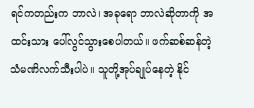ရင်ကတည်းက ဘာလဲ၊ အခုရော ဘာလဲဆိုတာကို အထင်းသား ပေါ်လွင်သွားစေပါတယ်။ ဖက်ဆစ်ဆန်တဲ့ သံမဏိလက်သီးပါပဲ။ သူတို့အုပ်ချုပ်နေတဲ့ နိုင်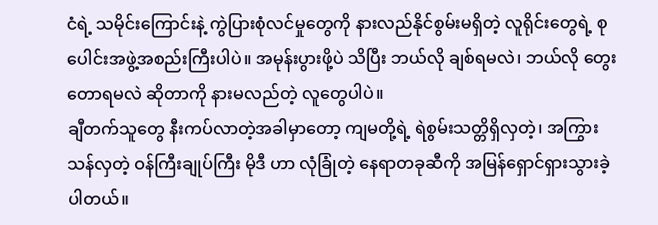ငံရဲ့ သမိုင်းကြောင်းနဲ့ ကွဲပြားစုံလင်မှုတွေကို နားလည်နိုင်စွမ်းမရှိတဲ့ လူရိုင်းတွေရဲ့ စုပေါင်းအဖွဲ့အစည်းကြီးပါပဲ။ အမုန်းပွားဖို့ပဲ သိပြီး ဘယ်လို ချစ်ရမလဲ၊ ဘယ်လို တွေးတောရမလဲ ဆိုတာကို နားမလည်တဲ့ လူတွေပါပဲ။
ချီတက်သူတွေ နီးကပ်လာတဲ့အခါမှာတော့ ကျမတို့ရဲ့ ရဲစွမ်းသတ္တိရှိလှတဲ့၊ အကြွားသန်လှတဲ့ ဝန်ကြီးချုပ်ကြီး မိုဒီ ဟာ လုံခြုံတဲ့ နေရာတခုဆီကို အမြန်ရှောင်ရှားသွားခဲ့ပါတယ်။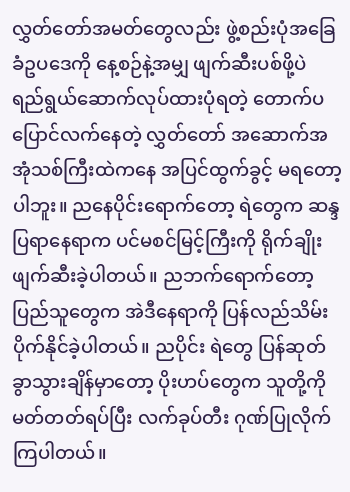လွှတ်တော်အမတ်တွေလည်း ဖွဲ့စည်းပုံအခြေခံဥပဒေကို နေ့စဉ်နဲ့အမျှ ဖျက်ဆီးပစ်ဖို့ပဲ ရည်ရွယ်ဆောက်လုပ်ထားပုံရတဲ့ တောက်ပပြောင်လက်နေတဲ့ လွှတ်တော် အဆောက်အအုံသစ်ကြီးထဲကနေ အပြင်ထွက်ခွင့် မရတော့ပါဘူး။ ညနေပိုင်းရောက်တော့ ရဲတွေက ဆန္ဒပြရာနေရာက ပင်မစင်မြင့်ကြီးကို ရိုက်ချိုးဖျက်ဆီးခဲ့ပါတယ်။ ညဘက်ရောက်တော့ ပြည်သူတွေက အဲဒီနေရာကို ပြန်လည်သိမ်းပိုက်နိုင်ခဲ့ပါတယ်။ ညပိုင်း ရဲတွေ ပြန်ဆုတ်ခွာသွားချိန်မှာတော့ ပိုးဟပ်တွေက သူတို့ကို မတ်တတ်ရပ်ပြီး လက်ခုပ်တီး ဂုဏ်ပြုလိုက်ကြပါတယ်။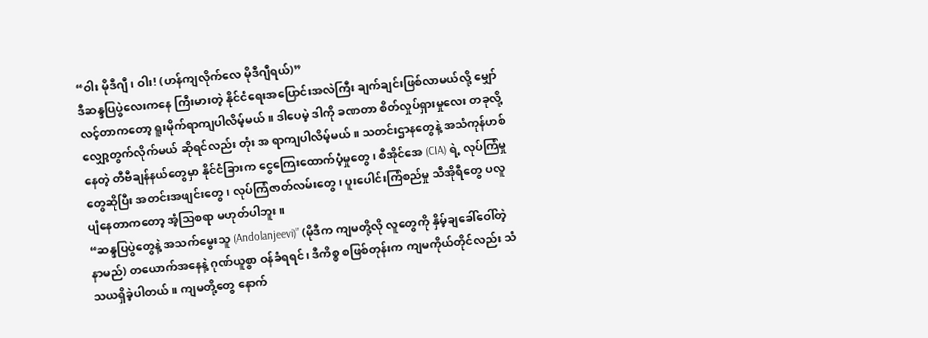“ဝါး မိုဒီဂျီ၊ ဝါး! (ဟန်ကျလိုက်လေ မိုဒီဂျီရယ်)”
ဒီဆန္ဒပြပွဲလေးကနေ ကြီးမားတဲ့ နိုင်ငံရေးအပြောင်းအလဲကြီး ချက်ချင်းဖြစ်လာမယ်လို့ မျှော်လင့်တာကတော့ ရူးမိုက်ရာကျပါလိမ့်မယ်။ ဒါပေမဲ့ ဒါကို ခဏတာ စိတ်လှုပ်ရှားမှုလေး တခုလို့ လျှော့တွက်လိုက်မယ် ဆိုရင်လည်း တုံး အ ရာကျပါလိမ့်မယ်။ သတင်းဌာနတွေနဲ့ အသံကုန်ဟစ်နေတဲ့ တီဗီချန်နယ်တွေမှာ နိုင်ငံခြားက ငွေကြေးထောက်ပံ့မှုတွေ၊ စီအိုင်အေ (CIA) ရဲ့ လုပ်ကြံမှုတွေဆိုပြီး အတင်းအဖျင်းတွေ၊ လုပ်ကြံဇာတ်လမ်းတွေ၊ ပူးပေါင်းကြံစည်မှု သီအိုရီတွေ ပလူပျံနေတာကတော့ အံ့သြစရာ မဟုတ်ပါဘူး။
“ဆန္ဒပြပွဲတွေနဲ့ အသက်မွေးသူ (Andolanjeevi)” (မိုဒီက ကျမတို့လို လူတွေကို နှိမ့်ချခေါ်ဝေါ်တဲ့ နာမည်) တယောက်အနေနဲ့ ဂုဏ်ယူစွာ ဝန်ခံရရင်၊ ဒီကိစ္စ စဖြစ်တုန်းက ကျမကိုယ်တိုင်လည်း သံသယရှိခဲ့ပါတယ်။ ကျမတို့တွေ နောက်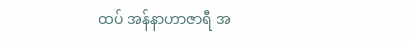ထပ် အန်နာဟာဇာရီ အ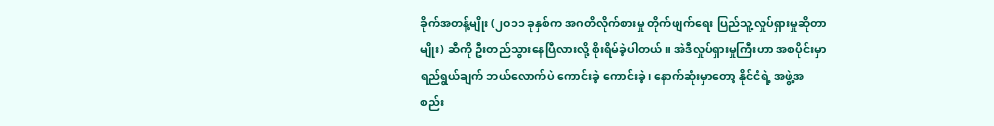ခိုက်အတန့်မျိုး (၂၀၁၁ ခုနှစ်က အဂတိလိုက်စားမှု တိုက်ဖျက်ရေး ပြည်သူ့လှုပ်ရှားမှုဆိုတာမျိုး) ဆီကို ဦးတည်သွားနေပြီလားလို့ စိုးရိမ်ခဲ့ပါတယ်။ အဲဒီလှုပ်ရှားမှုကြီးဟာ အစပိုင်းမှာ ရည်ရွယ်ချက် ဘယ်လောက်ပဲ ကောင်းခဲ့ ကောင်းခဲ့၊ နောက်ဆုံးမှာတော့ နိုင်ငံရဲ့ အဖွဲ့အစည်း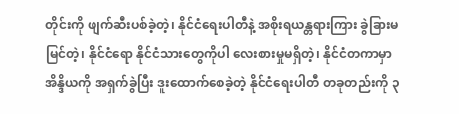တိုင်းကို ဖျက်ဆီးပစ်ခဲ့တဲ့၊ နိုင်ငံရေးပါတီနဲ့ အစိုးရယန္တရားကြား ခွဲခြားမမြင်တဲ့၊ နိုင်ငံရော နိုင်ငံသားတွေကိုပါ လေးစားမှုမရှိတဲ့၊ နိုင်ငံတကာမှာ အိန္ဒိယကို အရှက်ခွဲပြီး ဒူးထောက်စေခဲ့တဲ့ နိုင်ငံရေးပါတီ တခုတည်းကို ၃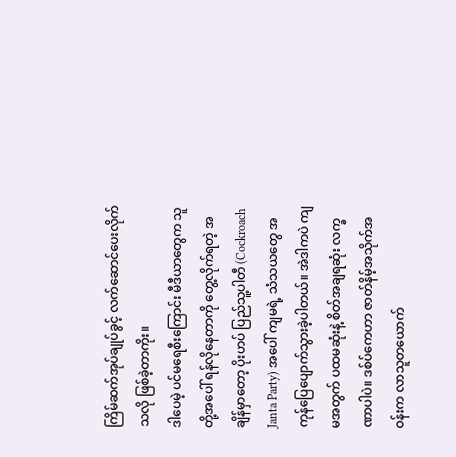ကြိမ်ဆက်အုပ်ချုပ်ခွင့် လက်ဆောင်ပေးလိုက်သလို ဖြစ်ခဲ့တာကိုး။
ဒါပေမဲ့ ပင်မရေစီးကြောင်း မီဒီယာတွေက သူတို့အပေါ် ရန်လိုနေတာကို တွေ့လိုက်ရတဲ့ အချိန်မှာတော့ ပိုးဟပ် ပြည်သူ့ပါတီ (Cockroach Janta Party) အပေါ် ကျမရဲ့ သံသယတွေ အကုန်ပြေပျောက်သွားခဲ့ပါတယ်။ အဲဒါကပဲ ကျမအတွက် ပထမဆုံးနဲ့ စိတ်အချရဆုံး လက္ခဏာပါပဲ။ ဒစ်ပ်ကေဟာ ဇာတ်နိမ့်အသိုက်အဝန်းက လာသူတယောက်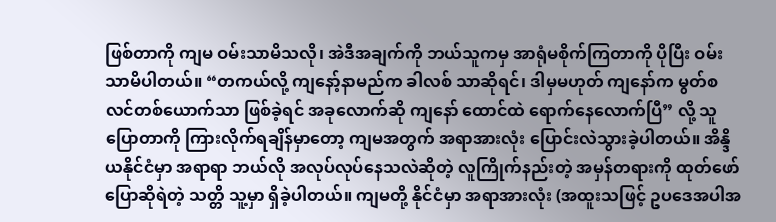ဖြစ်တာကို ကျမ ဝမ်းသာမိသလို၊ အဲဒီအချက်ကို ဘယ်သူကမှ အာရုံမစိုက်ကြတာကို ပိုပြီး ဝမ်းသာမိပါတယ်။ “တကယ်လို့ ကျနော့်နာမည်က ခါလစ် သာဆိုရင်၊ ဒါမှမဟုတ် ကျနော်က မွတ်စလင်တစ်ယောက်သာ ဖြစ်ခဲ့ရင် အခုလောက်ဆို ကျနော် ထောင်ထဲ ရောက်နေလောက်ပြီ” လို့ သူ ပြောတာကို ကြားလိုက်ရချိန်မှာတော့ ကျမအတွက် အရာအားလုံး ပြောင်းလဲသွားခဲ့ပါတယ်။ အိန္ဒိယနိုင်ငံမှာ အရာရာ ဘယ်လို အလုပ်လုပ်နေသလဲဆိုတဲ့ လူကြိုက်နည်းတဲ့ အမှန်တရားကို ထုတ်ဖော်ပြောဆိုရဲတဲ့ သတ္တိ သူ့မှာ ရှိခဲ့ပါတယ်။ ကျမတို့ နိုင်ငံမှာ အရာအားလုံး (အထူးသဖြင့် ဥပဒေအပါအ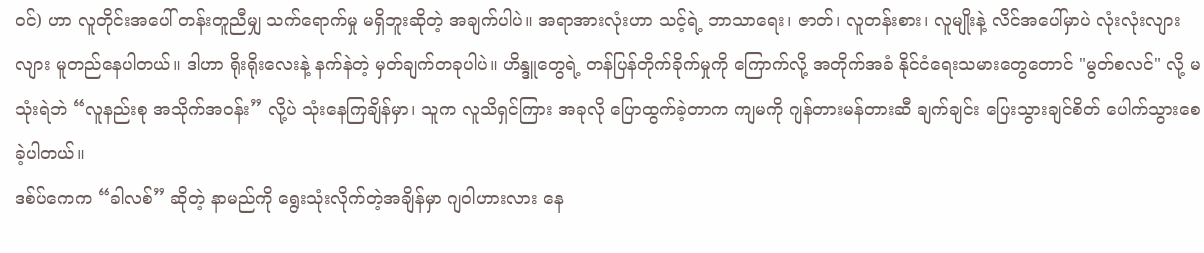ဝင်) ဟာ လူတိုင်းအပေါ် တန်းတူညီမျှ သက်ရောက်မှု မရှိဘူးဆိုတဲ့ အချက်ပါပဲ။ အရာအားလုံးဟာ သင့်ရဲ့ ဘာသာရေး၊ ဇာတ်၊ လူတန်းစား၊ လူမျိုးနဲ့ လိင်အပေါ်မှာပဲ လုံးလုံးလျားလျား မူတည်နေပါတယ်။ ဒါဟာ ရိုးရိုးလေးနဲ့ နက်နဲတဲ့ မှတ်ချက်တခုပါပဲ။ ဟိန္ဒူတွေရဲ့ တန်ပြန်တိုက်ခိုက်မှုကို ကြောက်လို့ အတိုက်အခံ နိုင်ငံရေးသမားတွေတောင် "မွတ်စလင်" လို့ မသုံးရဲဘဲ “လူနည်းစု အသိုက်အဝန်း” လို့ပဲ သုံးနေကြချိန်မှာ၊ သူက လူသိရှင်ကြား အခုလို ပြောထွက်ခဲ့တာက ကျမကို ဂျန်တားမန်တားဆီ ချက်ချင်း ပြေးသွားချင်စိတ် ပေါက်သွားစေခဲ့ပါတယ်။
ဒစ်ပ်ကေက “ခါလစ်” ဆိုတဲ့ နာမည်ကို ရွေးသုံးလိုက်တဲ့အချိန်မှာ ဂျဝါဟားလား နေ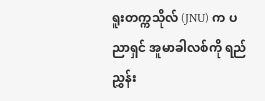ရူးတက္ကသိုလ် (JNU) က ပညာရှင် အူမာခါလစ်ကို ရည်ညွှန်း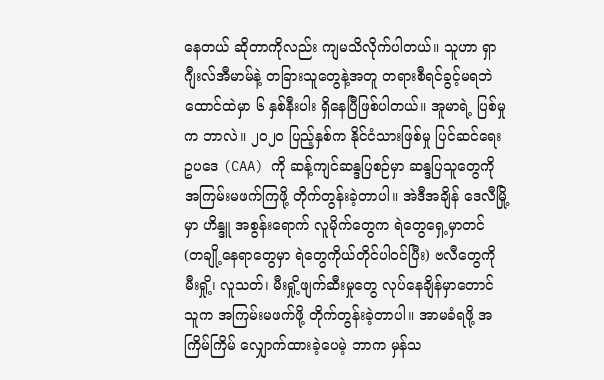နေတယ် ဆိုတာကိုလည်း ကျမသိလိုက်ပါတယ်။ သူဟာ ရှာဂျီးလ်အီမာမ်နဲ့ တခြားသူတွေနဲ့အတူ တရားစီရင်ခွင့်မရဘဲ ထောင်ထဲမှာ ၆ နှစ်နီးပါး ရှိနေပြီဖြစ်ပါတယ်။ အူမာရဲ့ ပြစ်မှုက ဘာလဲ။ ၂၀၂၀ ပြည့်နှစ်က နိုင်ငံသားဖြစ်မှု ပြင်ဆင်ရေးဥပဒေ (CAA) ကို ဆန့်ကျင်ဆန္ဒပြစဉ်မှာ ဆန္ဒပြသူတွေကို အကြမ်းမဖက်ကြဖို့ တိုက်တွန်းခဲ့တာပါ။ အဲဒီအချိန် ဒေလီမြို့မှာ ဟိန္ဒူ အစွန်းရောက် လူမိုက်တွေက ရဲတွေရှေ့မှာတင် (တချို့နေရာတွေမှာ ရဲတွေကိုယ်တိုင်ပါဝင်ပြီး) ဗလီတွေကို မီးရှို့၊ လူသတ်၊ မီးရှို့ဖျက်ဆီးမှုတွေ လုပ်နေချိန်မှာတောင် သူက အကြမ်းမဖက်ဖို့ တိုက်တွန်းခဲ့တာပါ။ အာမခံရဖို့ အကြိမ်ကြိမ် လျှောက်ထားခဲ့ပေမဲ့ ဘာက မှန်သ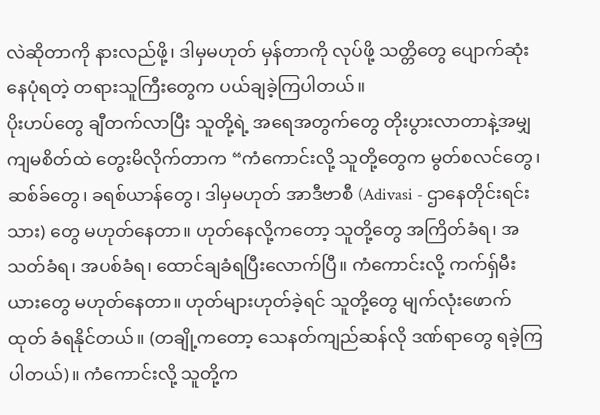လဲဆိုတာကို နားလည်ဖို့၊ ဒါမှမဟုတ် မှန်တာကို လုပ်ဖို့ သတ္တိတွေ ပျောက်ဆုံးနေပုံရတဲ့ တရားသူကြီးတွေက ပယ်ချခဲ့ကြပါတယ်။
ပိုးဟပ်တွေ ချီတက်လာပြီး သူတို့ရဲ့ အရေအတွက်တွေ တိုးပွားလာတာနဲ့အမျှ ကျမစိတ်ထဲ တွေးမိလိုက်တာက “ကံကောင်းလို့ သူတို့တွေက မွတ်စလင်တွေ၊ ဆစ်ခ်တွေ၊ ခရစ်ယာန်တွေ၊ ဒါမှမဟုတ် အာဒီဗာစီ (Adivasi - ဌာနေတိုင်းရင်းသား) တွေ မဟုတ်နေတာ။ ဟုတ်နေလို့ကတော့ သူတို့တွေ အကြိတ်ခံရ၊ အသတ်ခံရ၊ အပစ်ခံရ၊ ထောင်ချခံရပြီးလောက်ပြီ။ ကံကောင်းလို့ ကက်ရှ်မီးယားတွေ မဟုတ်နေတာ။ ဟုတ်များဟုတ်ခဲ့ရင် သူတို့တွေ မျက်လုံးဖောက်ထုတ် ခံရနိုင်တယ်။ (တချို့ကတော့ သေနတ်ကျည်ဆန်လို ဒဏ်ရာတွေ ရခဲ့ကြပါတယ်)။ ကံကောင်းလို့ သူတို့က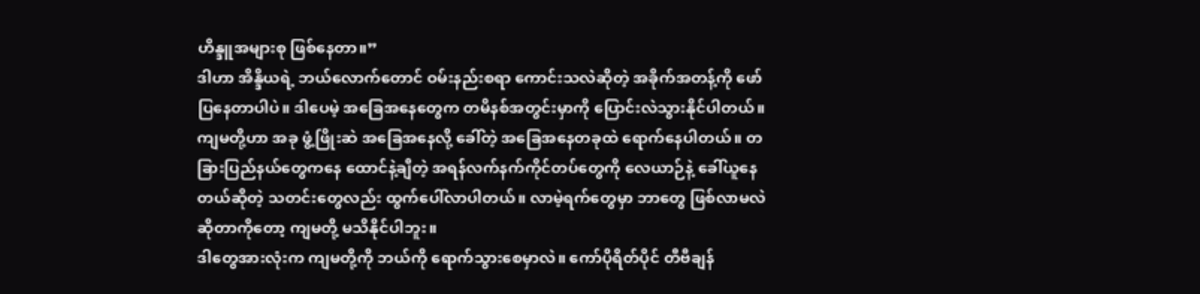ဟိန္ဒူအများစု ဖြစ်နေတာ။”
ဒါဟာ အိန္ဒိယရဲ့ ဘယ်လောက်တောင် ဝမ်းနည်းစရာ ကောင်းသလဲဆိုတဲ့ အခိုက်အတန့်ကို ဖော်ပြနေတာပါပဲ။ ဒါပေမဲ့ အခြေအနေတွေက တမိနစ်အတွင်းမှာကို ပြောင်းလဲသွားနိုင်ပါတယ်။ ကျမတို့ဟာ အခု ဖွံ့ဖြိုးဆဲ အခြေအနေလို့ ခေါ်တဲ့ အခြေအနေတခုထဲ ရောက်နေပါတယ်။ တခြားပြည်နယ်တွေကနေ ထောင်နဲ့ချီတဲ့ အရန်လက်နက်ကိုင်တပ်တွေကို လေယာဉ်နဲ့ ခေါ်ယူနေတယ်ဆိုတဲ့ သတင်းတွေလည်း ထွက်ပေါ်လာပါတယ်။ လာမဲ့ရက်တွေမှာ ဘာတွေ ဖြစ်လာမလဲ ဆိုတာကိုတော့ ကျမတို့ မသိနိုင်ပါဘူး။
ဒါတွေအားလုံးက ကျမတို့ကို ဘယ်ကို ရောက်သွားစေမှာလဲ။ ကော်ပိုရိတ်ပိုင် တီဗီချန်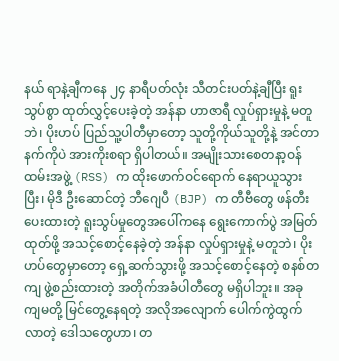နယ် ရာနဲ့ချီကနေ ၂၄ နာရီပတ်လုံး သီတင်းပတ်နဲ့ချီပြီး ရူးသွပ်စွာ ထုတ်လွှင့်ပေးခဲ့တဲ့ အန်နာ ဟာဇာရီ လှုပ်ရှားမှုနဲ့ မတူဘဲ၊ ပိုးဟပ် ပြည်သူ့ပါတီမှာတော့ သူတို့ကိုယ်သူတို့နဲ့ အင်တာနက်ကိုပဲ အားကိုးစရာ ရှိပါတယ်။ အမျိုးသားစေတနာ့ဝန်ထမ်းအဖွဲ့ (RSS) က ထိုးဖောက်ဝင်ရောက် နေရာယူသွားပြီး၊ မိုဒီ ဦးဆောင်တဲ့ ဘီဂျေပီ (BJP) က တီဗီတွေ ဖန်တီးပေးထားတဲ့ ရူးသွပ်မှုတွေအပေါ်ကနေ ရွေးကောက်ပွဲ အမြတ်ထုတ်ဖို့ အသင့်စောင့်နေခဲ့တဲ့ အန်နာ လှုပ်ရှားမှုနဲ့ မတူဘဲ၊ ပိုးဟပ်တွေမှာတော့ ရှေ့ဆက်သွားဖို့ အသင့်စောင့်နေတဲ့ စနစ်တကျ ဖွဲ့စည်းထားတဲ့ အတိုက်အခံပါတီတွေ မရှိပါဘူး။ အခု ကျမတို့ မြင်တွေ့နေရတဲ့ အလိုအလျောက် ပေါက်ကွဲထွက်လာတဲ့ ဒေါသတွေဟာ၊ တ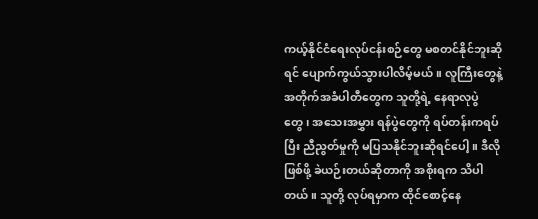ကယ့်နိုင်ငံရေးလုပ်ငန်းစဉ်တွေ မစတင်နိုင်ဘူးဆိုရင် ပျောက်ကွယ်သွားပါလိမ့်မယ်။ လူကြီးတွေနဲ့ အတိုက်အခံပါတီတွေက သူတို့ရဲ့ နေရာလုပွဲတွေ၊ အသေးအမွှား ရန်ပွဲတွေကို ရပ်တန်းကရပ်ပြီး ညီညွတ်မှုကို မပြသနိုင်ဘူးဆိုရင်ပေါ့။ ဒီလိုဖြစ်ဖို့ ခဲယဉ်းတယ်ဆိုတာကို အစိုးရက သိပါတယ်။ သူတို့ လုပ်ရမှာက ထိုင်စောင့်နေ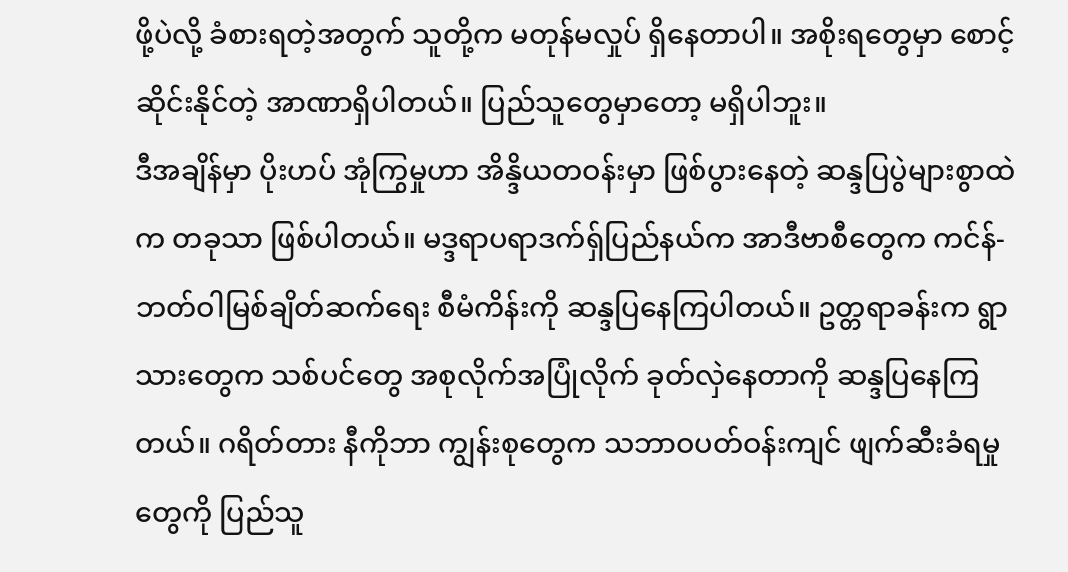ဖို့ပဲလို့ ခံစားရတဲ့အတွက် သူတို့က မတုန်မလှုပ် ရှိနေတာပါ။ အစိုးရတွေမှာ စောင့်ဆိုင်းနိုင်တဲ့ အာဏာရှိပါတယ်။ ပြည်သူတွေမှာတော့ မရှိပါဘူး။
ဒီအချိန်မှာ ပိုးဟပ် အုံကြွမှုဟာ အိန္ဒိယတဝန်းမှာ ဖြစ်ပွားနေတဲ့ ဆန္ဒပြပွဲများစွာထဲက တခုသာ ဖြစ်ပါတယ်။ မဒ္ဒရာပရာဒက်ရှ်ပြည်နယ်က အာဒီဗာစီတွေက ကင်န်-ဘတ်ဝါမြစ်ချိတ်ဆက်ရေး စီမံကိန်းကို ဆန္ဒပြနေကြပါတယ်။ ဥတ္တရာခန်းက ရွာသားတွေက သစ်ပင်တွေ အစုလိုက်အပြုံလိုက် ခုတ်လှဲနေတာကို ဆန္ဒပြနေကြတယ်။ ဂရိတ်တား နီကိုဘာ ကျွန်းစုတွေက သဘာဝပတ်ဝန်းကျင် ဖျက်ဆီးခံရမှုတွေကို ပြည်သူ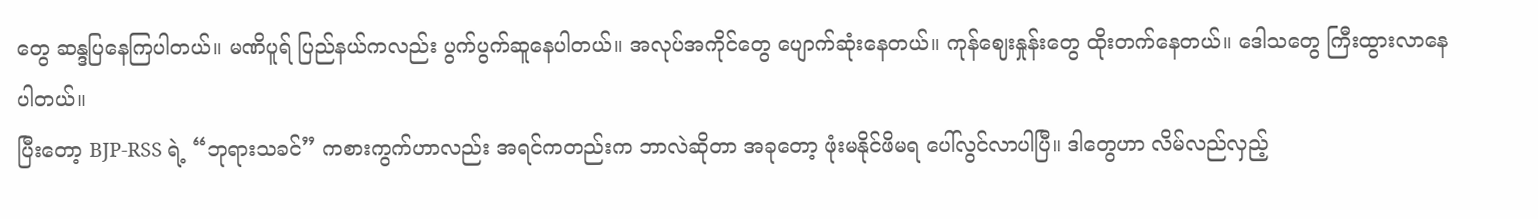တွေ ဆန္ဒပြနေကြပါတယ်။ မဏိပူရ် ပြည်နယ်ကလည်း ပွက်ပွက်ဆူနေပါတယ်။ အလုပ်အကိုင်တွေ ပျောက်ဆုံးနေတယ်။ ကုန်ဈေးနှုန်းတွေ ထိုးတက်နေတယ်။ ဒေါသတွေ ကြီးထွားလာနေပါတယ်။
ပြီးတော့ BJP-RSS ရဲ့ “ဘုရားသခင်” ကစားကွက်ဟာလည်း အရင်ကတည်းက ဘာလဲဆိုတာ အခုတော့ ဖုံးမနိုင်ဖိမရ ပေါ်လွင်လာပါပြီ။ ဒါတွေဟာ လိမ်လည်လှည့်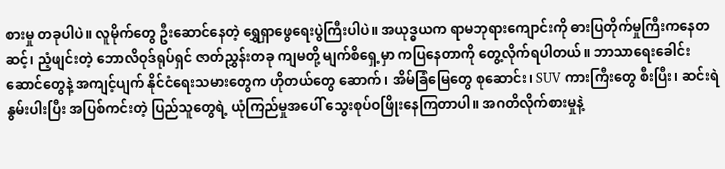စားမှု တခုပါပဲ။ လူမိုက်တွေ ဦးဆောင်နေတဲ့ ရွှေရှာဖွေရေးပွဲကြီးပါပဲ။ အယုဒ္ဓယက ရာမဘုရားကျောင်းကို ဓားပြတိုက်မှုကြီးကနေတဆင့်၊ ညံ့ဖျင်းတဲ့ ဘောလိဝုဒ်ရုပ်ရှင် ဇာတ်ညွှန်းတခု ကျမတို့ မျက်စိရှေ့မှာ ကပြနေတာကို တွေ့လိုက်ရပါတယ်။ ဘာသာရေးခေါင်းဆောင်တွေနဲ့ အကျင့်ပျက် နိုင်ငံရေးသမားတွေက ဟိုတယ်တွေ ဆောက်၊ အိမ်ခြံမြေတွေ စုဆောင်း၊ SUV ကားကြီးတွေ စီးပြီး၊ ဆင်းရဲနွမ်းပါးပြီး အပြစ်ကင်းတဲ့ ပြည်သူတွေရဲ့ ယုံကြည်မှုအပေါ် သွေးစုပ်ဝဖြိုးနေကြတာပါ။ အဂတိလိုက်စားမှုနဲ့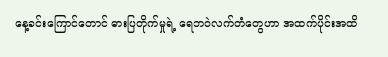နေ့ခင်းကြောင်တောင် ဓားပြတိုက်မှုရဲ့ ရေဘဝဲလက်တံတွေဟာ အထက်ပိုင်းအထိ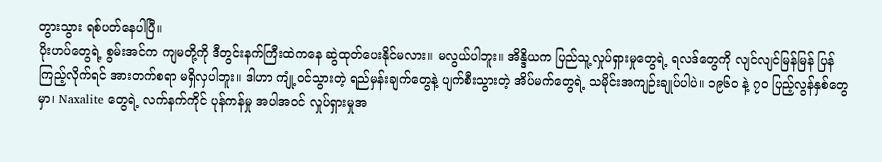တွားသွား ရစ်ပတ်နေပါပြီ။
ပိုးဟပ်တွေရဲ့ စွမ်းအင်က ကျမတို့ကို ဒီတွင်းနက်ကြီးထဲကနေ ဆွဲထုတ်ပေးနိုင်မလား။ မလွယ်ပါဘူး။ အိန္ဒိယက ပြည်သူ့လှုပ်ရှားမှုတွေရဲ့ ရလဒ်တွေကို လျင်လျင်မြန်မြန် ပြန်ကြည့်လိုက်ရင် အားတက်စရာ မရှိလှပါဘူး။ ဒါဟာ ကျုံ့ဝင်သွားတဲ့ ရည်မှန်းချက်တွေနဲ့ ပျက်စီးသွားတဲ့ အိပ်မက်တွေရဲ့ သမိုင်းအကျဉ်းချုပ်ပါပဲ။ ၁၉၆၀ နဲ့ ၇၀ ပြည့်လွန်နှစ်တွေမှာ၊ Naxalite တွေရဲ့ လက်နက်ကိုင် ပုန်ကန်မှု အပါအဝင် လှုပ်ရှားမှုအ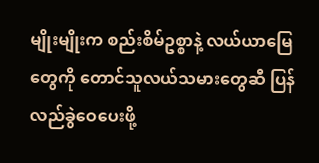မျိုးမျိုးက စည်းစိမ်ဥစ္စာနဲ့ လယ်ယာမြေတွေကို တောင်သူလယ်သမားတွေဆီ ပြန်လည်ခွဲဝေပေးဖို့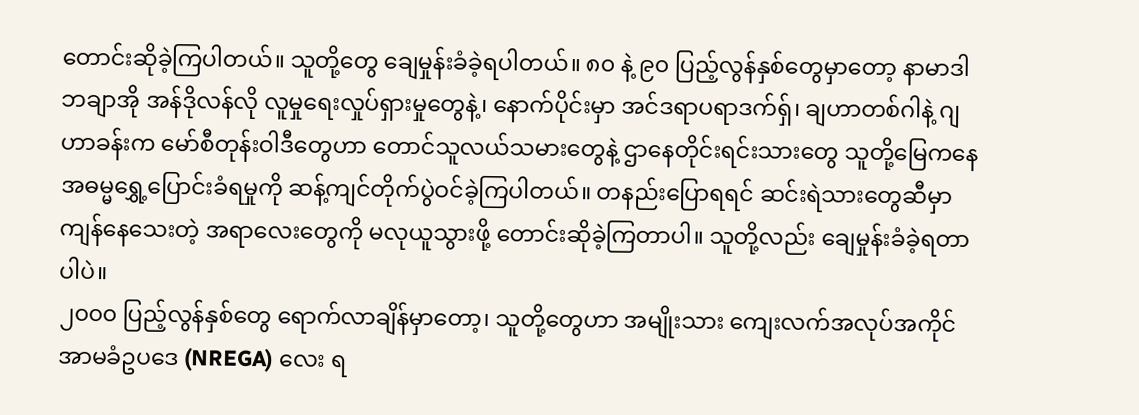တောင်းဆိုခဲ့ကြပါတယ်။ သူတို့တွေ ချေမှုန်းခံခဲ့ရပါတယ်။ ၈၀ နဲ့ ၉၀ ပြည့်လွန်နှစ်တွေမှာတော့ နာမာဒါ ဘချာအို အန်ဒိုလန်လို လူမှုရေးလှုပ်ရှားမှုတွေနဲ့၊ နောက်ပိုင်းမှာ အင်ဒရာပရာဒက်ရှ်၊ ချဟာတစ်ဂါနဲ့ ဂျဟာခန်းက မော်စီတုန်းဝါဒီတွေဟာ တောင်သူလယ်သမားတွေနဲ့ ဌာနေတိုင်းရင်းသားတွေ သူတို့မြေကနေ အဓမ္မရွှေ့ပြောင်းခံရမှုကို ဆန့်ကျင်တိုက်ပွဲဝင်ခဲ့ကြပါတယ်။ တနည်းပြောရရင် ဆင်းရဲသားတွေဆီမှာ ကျန်နေသေးတဲ့ အရာလေးတွေကို မလုယူသွားဖို့ တောင်းဆိုခဲ့ကြတာပါ။ သူတို့လည်း ချေမှုန်းခံခဲ့ရတာပါပဲ။
၂၀၀၀ ပြည့်လွန်နှစ်တွေ ရောက်လာချိန်မှာတော့၊ သူတို့တွေဟာ အမျိုးသား ကျေးလက်အလုပ်အကိုင် အာမခံဥပဒေ (NREGA) လေး ရ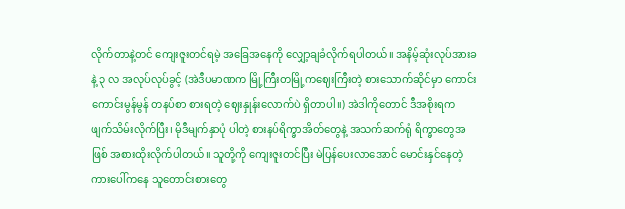လိုက်တာနဲ့တင် ကျေးဇူးတင်ရမဲ့ အခြေအနေကို လျှော့ချခံလိုက်ရပါတယ်။ အနိမ့်ဆုံးလုပ်အားခနဲ့ ၃ လ အလုပ်လုပ်ခွင့် (အဲဒီပမာဏက မြို့ကြီးတမြို့ကဈေးကြီးတဲ့ စားသောက်ဆိုင်မှာ ကောင်းကောင်းမွန်မွန် တနပ်စာ စားရတဲ့ ဈေးနှုန်းလောက်ပဲ ရှိတာပါ။) အဲဒါကိုတောင် ဒီအစိုးရက ဖျက်သိမ်းလိုက်ပြီး၊ မိုဒီမျက်နှာပုံ ပါတဲ့ စားနပ်ရိက္ခာအိတ်တွေနဲ့ အသက်ဆက်ရုံ ရိက္ခာတွေအဖြစ် အစားထိုးလိုက်ပါတယ်။ သူတို့ကို ကျေးဇူးတင်ပြီး မဲပြန်ပေးလာအောင် မောင်းနှင်နေတဲ့ ကားပေါ်ကနေ သူတောင်းစားတွေ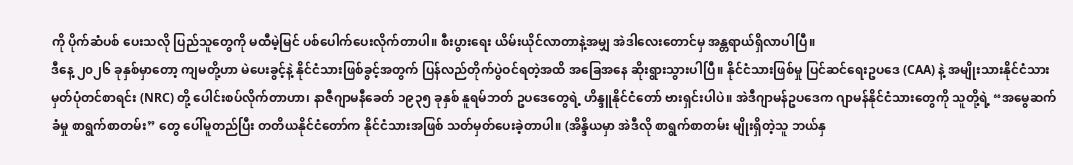ကို ပိုက်ဆံပစ် ပေးသလို ပြည်သူတွေကို မထီမဲ့မြင် ပစ်ပေါက်ပေးလိုက်တာပါ။ စီးပွားရေး ယိမ်းယိုင်လာတာနဲ့အမျှ အဲဒါလေးတောင်မှ အန္တရာယ်ရှိလာပါပြီ။
ဒီနေ့ ၂၀၂၆ ခုနှစ်မှာတော့ ကျမတို့ဟာ မဲပေးခွင့်နဲ့ နိုင်ငံသားဖြစ်ခွင့်အတွက် ပြန်လည်တိုက်ပွဲဝင်ရတဲ့အထိ အခြေအနေ ဆိုးရွားသွားပါပြီ။ နိုင်ငံသားဖြစ်မှု ပြင်ဆင်ရေးဥပဒေ (CAA) နဲ့ အမျိုးသားနိုင်ငံသားမှတ်ပုံတင်စာရင်း (NRC) တို့ ပေါင်းစပ်လိုက်တာဟာ၊ နာဇီဂျာမနီခေတ် ၁၉၃၅ ခုနှစ် နူရမ်ဘတ် ဥပဒေတွေရဲ့ ဟိန္ဒူနိုင်ငံတော် ဗားရှင်းပါပဲ။ အဲဒီဂျာမန်ဥပဒေက ဂျာမန်နိုင်ငံသားတွေကို သူတို့ရဲ့ “အမွေဆက်ခံမှု စာရွက်စာတမ်း” တွေ ပေါ်မူတည်ပြီး တတိယနိုင်ငံတော်က နိုင်ငံသားအဖြစ် သတ်မှတ်ပေးခဲ့တာပါ။ (အိန္ဒိယမှာ အဲဒီလို စာရွက်စာတမ်း မျိုးရှိတဲ့သူ ဘယ်နှ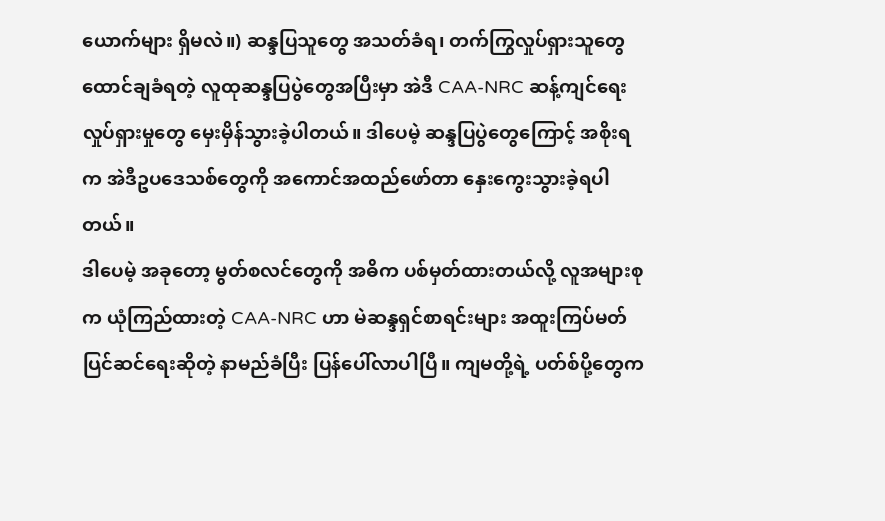ယောက်များ ရှိမလဲ။) ဆန္ဒပြသူတွေ အသတ်ခံရ၊ တက်ကြွလှုပ်ရှားသူတွေ ထောင်ချခံရတဲ့ လူထုဆန္ဒပြပွဲတွေအပြီးမှာ အဲဒီ CAA-NRC ဆန့်ကျင်ရေး လှုပ်ရှားမှုတွေ မှေးမှိန်သွားခဲ့ပါတယ်။ ဒါပေမဲ့ ဆန္ဒပြပွဲတွေကြောင့် အစိုးရက အဲဒီဥပဒေသစ်တွေကို အကောင်အထည်ဖော်တာ နှေးကွေးသွားခဲ့ရပါတယ်။
ဒါပေမဲ့ အခုတော့ မွတ်စလင်တွေကို အဓိက ပစ်မှတ်ထားတယ်လို့ လူအများစုက ယုံကြည်ထားတဲ့ CAA-NRC ဟာ မဲဆန္ဒရှင်စာရင်းများ အထူးကြပ်မတ် ပြင်ဆင်ရေးဆိုတဲ့ နာမည်ခံပြီး ပြန်ပေါ်လာပါပြီ။ ကျမတို့ရဲ့ ပတ်စ်ပို့တွေက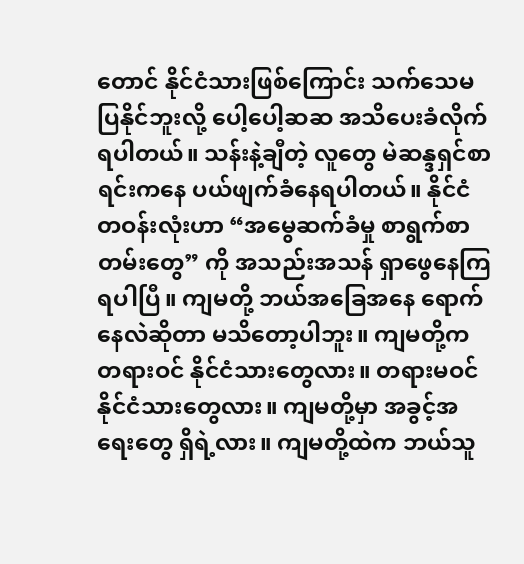တောင် နိုင်ငံသားဖြစ်ကြောင်း သက်သေမပြနိုင်ဘူးလို့ ပေါ့ပေါ့ဆဆ အသိပေးခံလိုက်ရပါတယ်။ သန်းနဲ့ချီတဲ့ လူတွေ မဲဆန္ဒရှင်စာရင်းကနေ ပယ်ဖျက်ခံနေရပါတယ်။ နိုင်ငံတဝန်းလုံးဟာ “အမွေဆက်ခံမှု စာရွက်စာတမ်းတွေ” ကို အသည်းအသန် ရှာဖွေနေကြရပါပြီ။ ကျမတို့ ဘယ်အခြေအနေ ရောက်နေလဲဆိုတာ မသိတော့ပါဘူး။ ကျမတို့က တရားဝင် နိုင်ငံသားတွေလား။ တရားမဝင် နိုင်ငံသားတွေလား။ ကျမတို့မှာ အခွင့်အရေးတွေ ရှိရဲ့လား။ ကျမတို့ထဲက ဘယ်သူ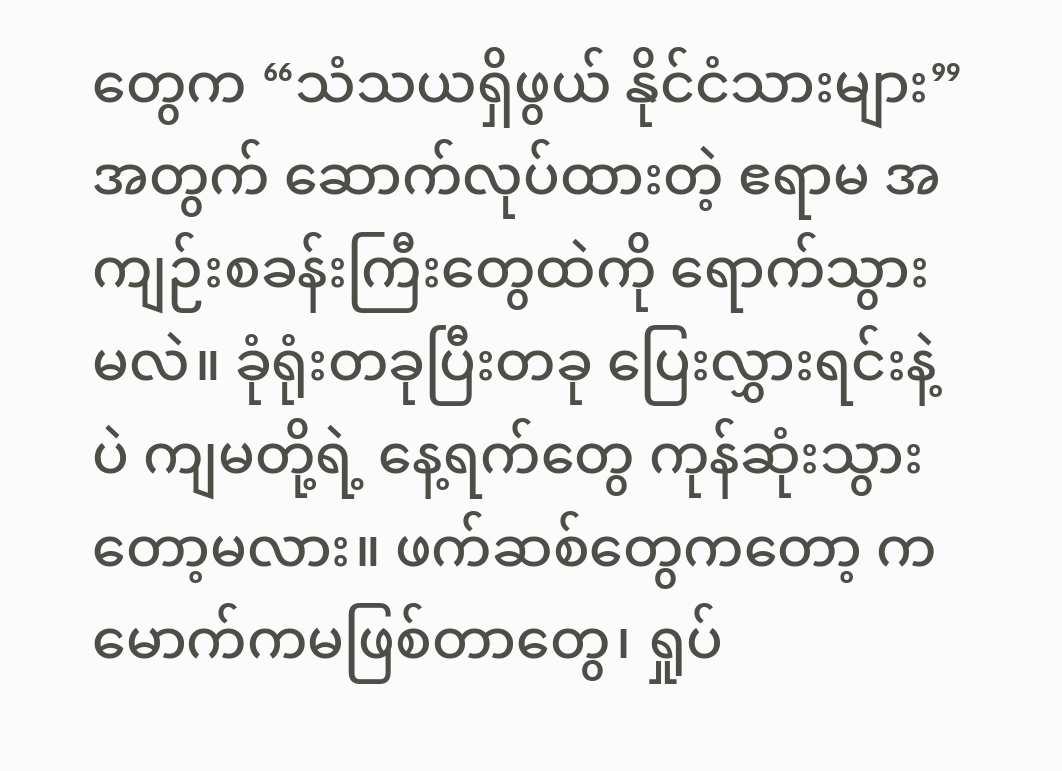တွေက “သံသယရှိဖွယ် နိုင်ငံသားများ” အတွက် ဆောက်လုပ်ထားတဲ့ ဧရာမ အကျဉ်းစခန်းကြီးတွေထဲကို ရောက်သွားမလဲ။ ခုံရုံးတခုပြီးတခု ပြေးလွှားရင်းနဲ့ပဲ ကျမတို့ရဲ့ နေ့ရက်တွေ ကုန်ဆုံးသွားတော့မလား။ ဖက်ဆစ်တွေကတော့ ကမောက်ကမဖြစ်တာတွေ၊ ရှုပ်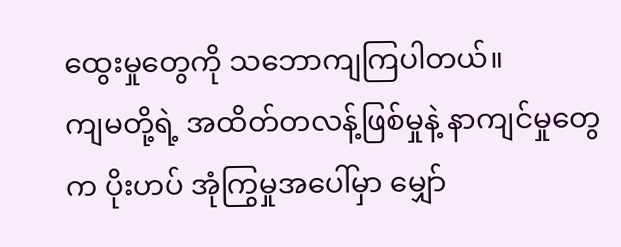ထွေးမှုတွေကို သဘောကျကြပါတယ်။
ကျမတို့ရဲ့ အထိတ်တလန့်ဖြစ်မှုနဲ့ နာကျင်မှုတွေက ပိုးဟပ် အုံကြွမှုအပေါ်မှာ မျှော်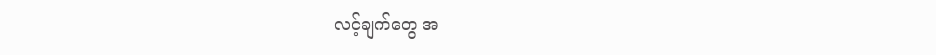လင့်ချက်တွေ အ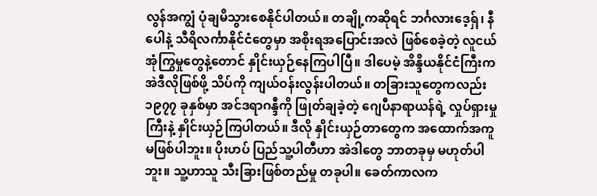လွန်အကျွံ ပုံချမိသွားစေနိုင်ပါတယ်။ တချို့ကဆိုရင် ဘင်္ဂလားဒေ့ရှ်၊ နီပေါနဲ့ သီရိလင်္ကာနိုင်ငံတွေမှာ အစိုးရအပြောင်းအလဲ ဖြစ်စေခဲ့တဲ့ လူငယ်အုံကြွမှုတွေနဲ့တောင် နှိုင်းယှဉ်နေကြပါပြီ။ ဒါပေမဲ့ အိန္ဒိယနိုင်ငံကြီးက အဲဒီလိုဖြစ်ဖို့ သိပ်ကို ကျယ်ဝန်းလွန်းပါတယ်။ တခြားသူတွေကလည်း ၁၉၇၇ ခုနှစ်မှာ အင်ဒရာဂန္ဒီကို ဖြုတ်ချခဲ့တဲ့ ဂျေပီနာရာယန်ရဲ့ လှုပ်ရှားမှုကြီးနဲ့ နှိုင်းယှဉ်ကြပါတယ်။ ဒီလို နှိုင်းယှဉ်တာတွေက အထောက်အကူ မဖြစ်ပါဘူး။ ပိုးဟပ် ပြည်သူ့ပါတီဟာ အဲဒါတွေ ဘာတခုမှ မဟုတ်ပါဘူး။ သူ့ဟာသူ သီးခြားဖြစ်တည်မှု တခုပါ။ ခေတ်ကာလက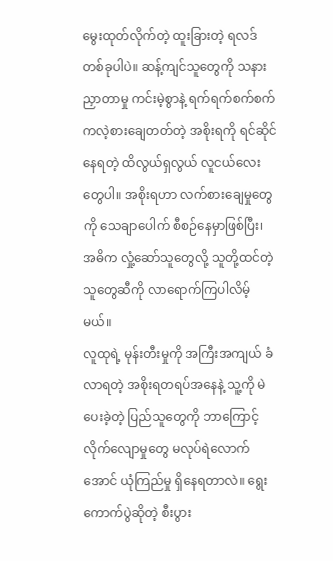မွေးထုတ်လိုက်တဲ့ ထူးခြားတဲ့ ရလဒ်တစ်ခုပါပဲ။ ဆန့်ကျင်သူတွေကို သနားညှာတာမှု ကင်းမဲ့စွာနဲ့ ရက်ရက်စက်စက် ကလဲ့စားချေတတ်တဲ့ အစိုးရကို ရင်ဆိုင်နေရတဲ့ ထိလွယ်ရှလွယ် လူငယ်လေးတွေပါ။ အစိုးရဟာ လက်စားချေမှုတွေကို သေချာပေါက် စီစဉ်နေမှာဖြစ်ပြီး၊ အဓိက လှုံ့ဆော်သူတွေလို့ သူတို့ထင်တဲ့ သူတွေဆီကို လာရောက်ကြပါလိမ့်မယ်။
လူထုရဲ့ မုန်းတီးမှုကို အကြီးအကျယ် ခံလာရတဲ့ အစိုးရတရပ်အနေနဲ့ သူ့ကို မဲပေးခဲ့တဲ့ ပြည်သူတွေကို ဘာကြောင့် လိုက်လျောမှုတွေ မလုပ်ရဲလောက်အောင် ယုံကြည်မှု ရှိနေရတာလဲ။ ရွေးကောက်ပွဲဆိုတဲ့ စီးပွား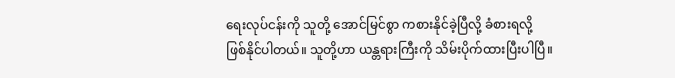ရေးလုပ်ငန်းကို သူတို့ အောင်မြင်စွာ ကစားနိုင်ခဲ့ပြီလို့ ခံစားရလို့ ဖြစ်နိုင်ပါတယ်။ သူတို့ဟာ ယန္တရားကြီးကို သိမ်းပိုက်ထားပြီးပါပြီ။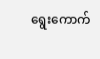ရွေးကောက်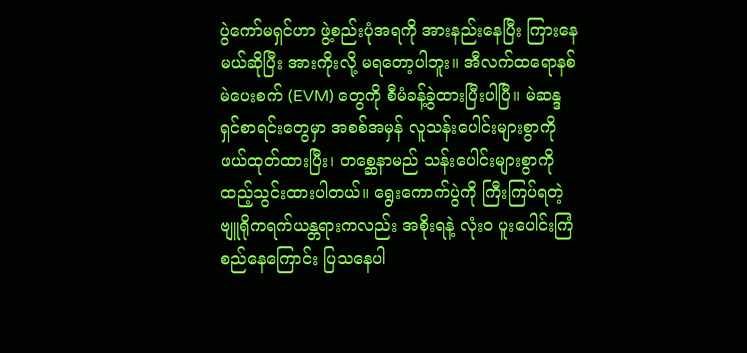ပွဲကော်မရှင်ဟာ ဖွဲ့စည်းပုံအရကို အားနည်းနေပြီး ကြားနေမယ်ဆိုပြီး အားကိုးလို့ မရတော့ပါဘူး။ အီလက်ထရောနစ် မဲပေးစက် (EVM) တွေကို စီမံခန့်ခွဲထားပြီးပါပြီ။ မဲဆန္ဒရှင်စာရင်းတွေမှာ အစစ်အမှန် လူသန်းပေါင်းများစွာကို ဖယ်ထုတ်ထားပြီး၊ တစ္ဆေနာမည် သန်းပေါင်းများစွာကို ထည့်သွင်းထားပါတယ်။ ရွေးကောက်ပွဲကို ကြီးကြပ်ရတဲ့ ဗျူရိုကရက်ယန္တရားကလည်း အစိုးရနဲ့ လုံးဝ ပူးပေါင်းကြံစည်နေကြောင်း ပြသနေပါ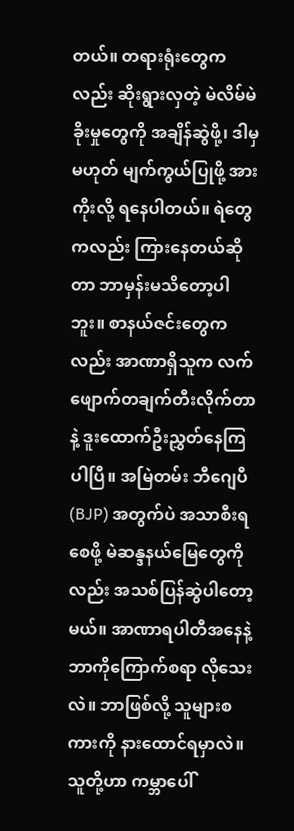တယ်။ တရားရုံးတွေကလည်း ဆိုးရွားလှတဲ့ မဲလိမ်မဲခိုးမှုတွေကို အချိန်ဆွဲဖို့၊ ဒါမှမဟုတ် မျက်ကွယ်ပြုဖို့ အားကိုးလို့ ရနေပါတယ်။ ရဲတွေကလည်း ကြားနေတယ်ဆိုတာ ဘာမှန်းမသိတော့ပါဘူး။ စာနယ်ဇင်းတွေကလည်း အာဏာရှိသူက လက်ဖျောက်တချက်တီးလိုက်တာနဲ့ ဒူးထောက်ဦးညွှတ်နေကြပါပြီ။ အမြဲတမ်း ဘီဂျေပီ (BJP) အတွက်ပဲ အသာစီးရစေဖို့ မဲဆန္ဒနယ်မြေတွေကိုလည်း အသစ်ပြန်ဆွဲပါတော့မယ်။ အာဏာရပါတီအနေနဲ့ ဘာကိုကြောက်စရာ လိုသေးလဲ။ ဘာဖြစ်လို့ သူများစကားကို နားထောင်ရမှာလဲ။ သူတို့ဟာ ကမ္ဘာပေါ်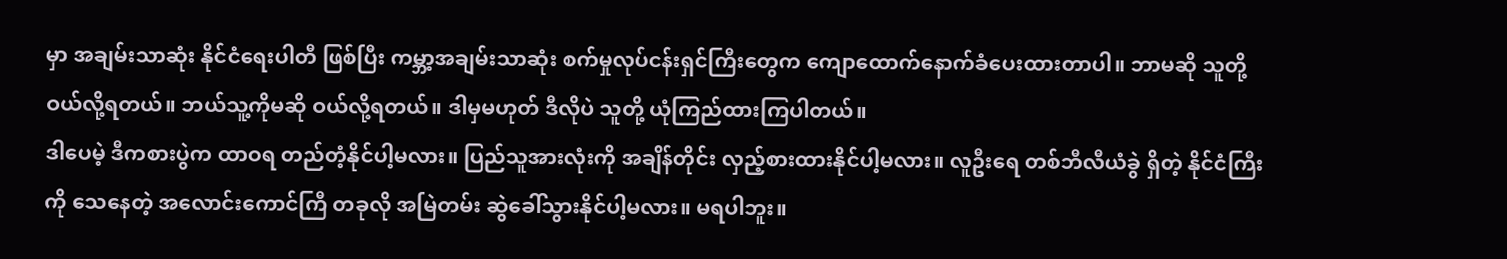မှာ အချမ်းသာဆုံး နိုင်ငံရေးပါတီ ဖြစ်ပြီး ကမ္ဘာ့အချမ်းသာဆုံး စက်မှုလုပ်ငန်းရှင်ကြီးတွေက ကျောထောက်နောက်ခံပေးထားတာပါ။ ဘာမဆို သူတို့ ဝယ်လို့ရတယ်။ ဘယ်သူ့ကိုမဆို ဝယ်လို့ရတယ်။ ဒါမှမဟုတ် ဒီလိုပဲ သူတို့ ယုံကြည်ထားကြပါတယ်။
ဒါပေမဲ့ ဒီကစားပွဲက ထာဝရ တည်တံ့နိုင်ပါ့မလား။ ပြည်သူအားလုံးကို အချိန်တိုင်း လှည့်စားထားနိုင်ပါ့မလား။ လူဦးရေ တစ်ဘီလီယံခွဲ ရှိတဲ့ နိုင်ငံကြီးကို သေနေတဲ့ အလောင်းကောင်ကြီ တခုလို အမြဲတမ်း ဆွဲခေါ်သွားနိုင်ပါ့မလား။ မရပါဘူး။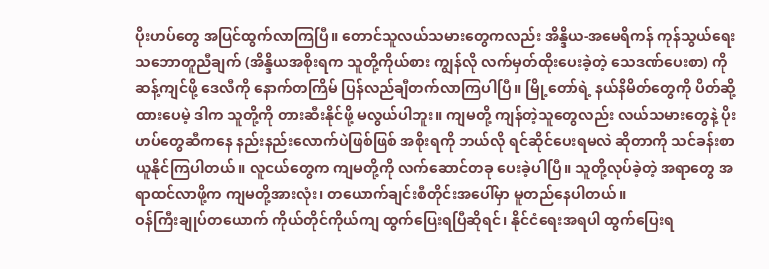ပိုးဟပ်တွေ အပြင်ထွက်လာကြပြီ။ တောင်သူလယ်သမားတွေကလည်း အိန္ဒိယ-အမေရိကန် ကုန်သွယ်ရေး သဘောတူညီချက် (အိန္ဒိယအစိုးရက သူတို့ကိုယ်စား ကျွန်လို လက်မှတ်ထိုးပေးခဲ့တဲ့ သေဒဏ်ပေးစာ) ကို ဆန့်ကျင်ဖို့ ဒေလီကို နောက်တကြိမ် ပြန်လည်ချီတက်လာကြပါပြီ။ မြို့တော်ရဲ့ နယ်နိမိတ်တွေကို ပိတ်ဆို့ထားပေမဲ့ ဒါက သူတို့ကို တားဆီးနိုင်ဖို့ မလွယ်ပါဘူး။ ကျမတို့ ကျန်တဲ့သူတွေလည်း လယ်သမားတွေနဲ့ ပိုးဟပ်တွေဆီကနေ နည်းနည်းလောက်ပဲဖြစ်ဖြစ် အစိုးရကို ဘယ်လို ရင်ဆိုင်ပေးရမလဲ ဆိုတာကို သင်ခန်းစာယူနိုင်ကြပါတယ်။ လူငယ်တွေက ကျမတို့ကို လက်ဆောင်တခု ပေးခဲ့ပါပြီ။ သူတို့လုပ်ခဲ့တဲ့ အရာတွေ အရာထင်လာဖို့က ကျမတို့အားလုံး၊ တယောက်ချင်းစီတိုင်းအပေါ်မှာ မူတည်နေပါတယ်။
ဝန်ကြီးချုပ်တယောက် ကိုယ်တိုင်ကိုယ်ကျ ထွက်ပြေးရပြီဆိုရင်၊ နိုင်ငံရေးအရပါ ထွက်ပြေးရ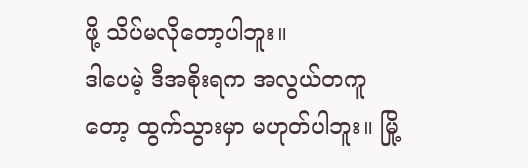ဖို့ သိပ်မလိုတော့ပါဘူး။
ဒါပေမဲ့ ဒီအစိုးရက အလွယ်တကူတော့ ထွက်သွားမှာ မဟုတ်ပါဘူး။ မြို့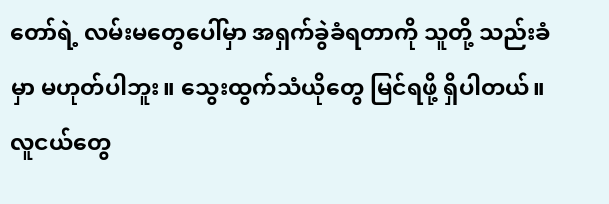တော်ရဲ့ လမ်းမတွေပေါ်မှာ အရှက်ခွဲခံရတာကို သူတို့ သည်းခံမှာ မဟုတ်ပါဘူး။ သွေးထွက်သံယိုတွေ မြင်ရဖို့ ရှိပါတယ်။ လူငယ်တွေ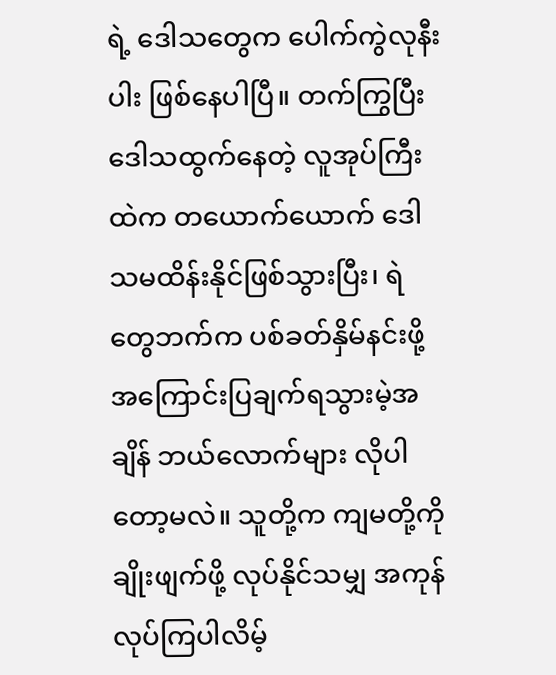ရဲ့ ဒေါသတွေက ပေါက်ကွဲလုနီးပါး ဖြစ်နေပါပြီ။ တက်ကြွပြီး ဒေါသထွက်နေတဲ့ လူအုပ်ကြီးထဲက တယောက်ယောက် ဒေါသမထိန်းနိုင်ဖြစ်သွားပြီး၊ ရဲတွေဘက်က ပစ်ခတ်နှိမ်နင်းဖို့ အကြောင်းပြချက်ရသွားမဲ့အချိန် ဘယ်လောက်များ လိုပါတော့မလဲ။ သူတို့က ကျမတို့ကို ချိုးဖျက်ဖို့ လုပ်နိုင်သမျှ အကုန်လုပ်ကြပါလိမ့်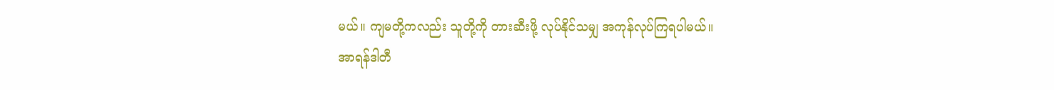မယ်။ ကျမတို့ကလည်း သူတို့ကို တားဆီးဖို့ လုပ်နိုင်သမျှ အကုန်လုပ်ကြရပါမယ်။
အာရန်ဒါတီ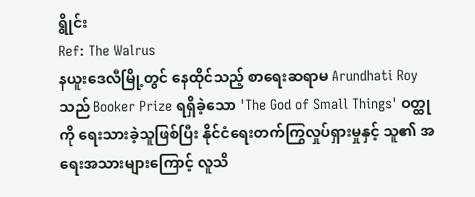ရွိုင်း
Ref: The Walrus
နယူးဒေလီမြို့တွင် နေထိုင်သည့် စာရေးဆရာမ Arundhati Roy သည် Booker Prize ရရှိခဲ့သော 'The God of Small Things' ဝတ္ထုကို ရေးသားခဲ့သူဖြစ်ပြီး နိုင်ငံရေးတက်ကြွလှုပ်ရှားမှုနှင့် သူ၏ အရေးအသားများကြောင့် လူသိ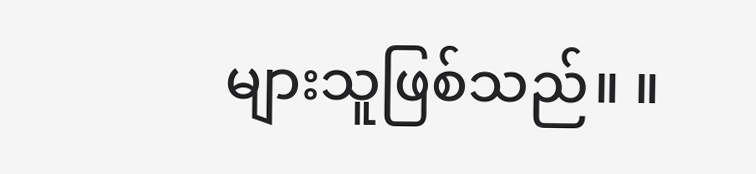များသူဖြစ်သည်။ ။